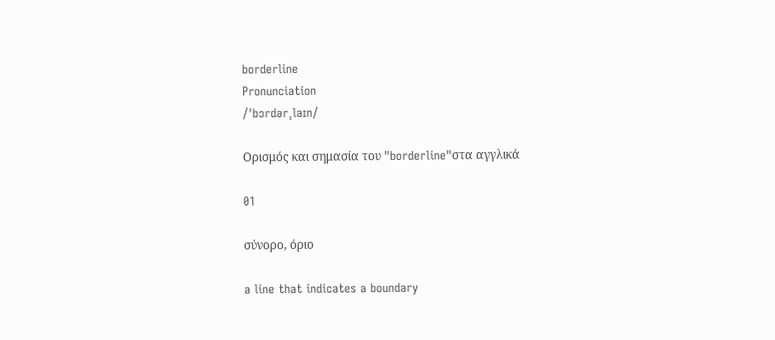borderline
Pronunciation
/ˈbɔrdərˌlaɪn/

Ορισμός και σημασία του "borderline"στα αγγλικά

01

σύνορο, όριο

a line that indicates a boundary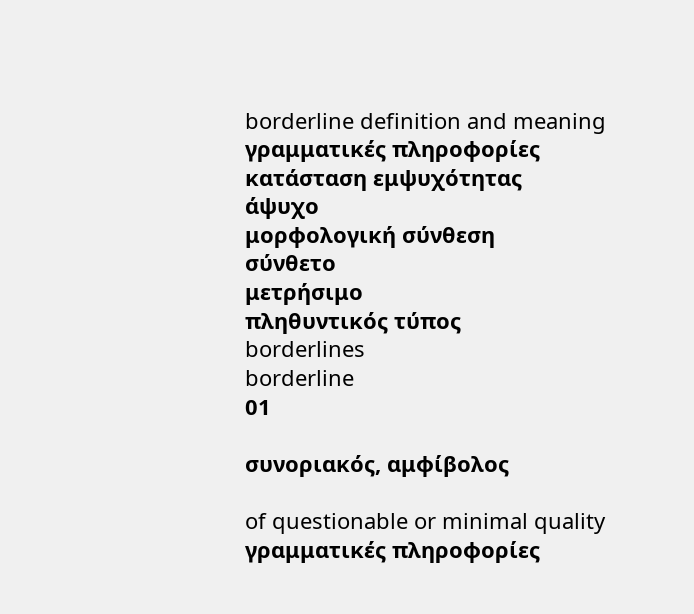borderline definition and meaning
γραμματικές πληροφορίες
κατάσταση εμψυχότητας
άψυχο
μορφολογική σύνθεση
σύνθετο
μετρήσιμο
πληθυντικός τύπος
borderlines
borderline
01

συνοριακός, αμφίβολος

of questionable or minimal quality
γραμματικές πληροφορίες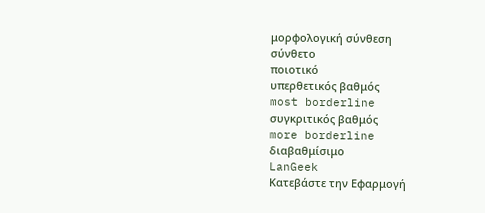μορφολογική σύνθεση
σύνθετο
ποιοτικό
υπερθετικός βαθμός
most borderline
συγκριτικός βαθμός
more borderline
διαβαθμίσιμο
LanGeek
Κατεβάστε την Εφαρμογή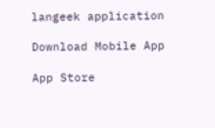langeek application

Download Mobile App

App Store